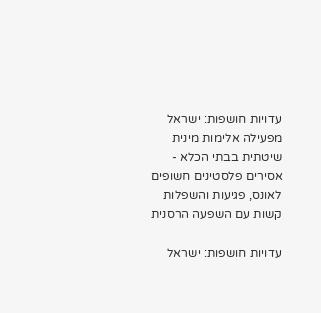עדויות חושפות: ישראל מפעילה אלימות מינית שיטתית בבתי הכלא - אסירים פלסטינים חשופים לאונס, פגיעות והשפלות קשות עם השפעה הרסנית

עדויות חושפות: ישראל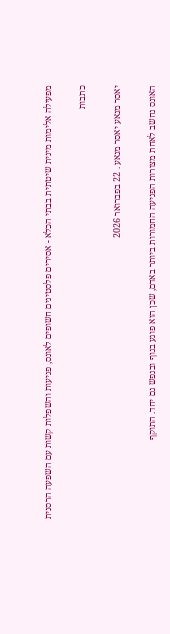מפעילה אלימות מינית שיטתית בבתי הכלא - אסירים פלסטינים חשופים לאונס, פגיעות והשפלות קשות עם השפעה הרסנית

כתבות

יאסר מנאע יאסר מנאע . 22 בפברואר 2026

האונס נחשב לאחת מצורות הפגיעה החמורות ביותר באדם, שכן הוא פוגע בגוף ובנפש גם יחד. התוקף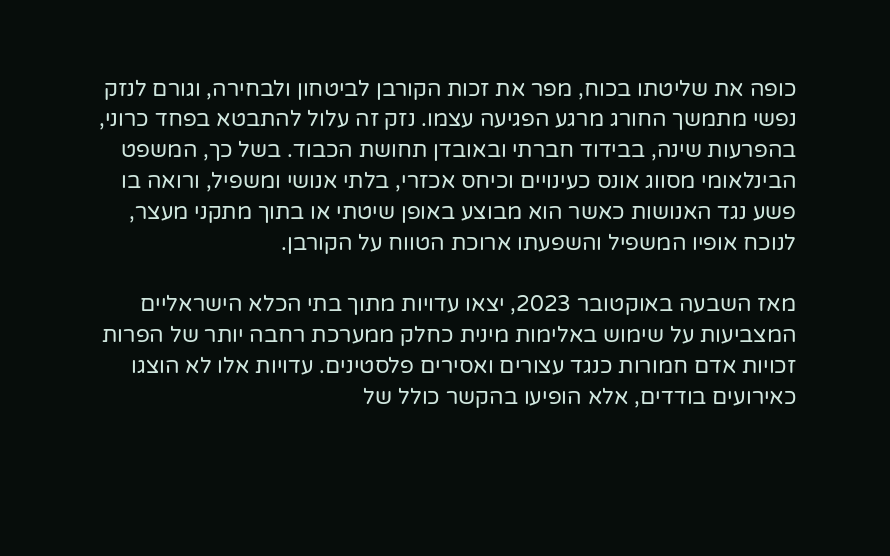כופה את שליטתו בכוח, מפר את זכות הקורבן לביטחון ולבחירה, וגורם לנזק נפשי מתמשך החורג מרגע הפגיעה עצמו. נזק זה עלול להתבטא בפחד כרוני, בהפרעות שינה, בבידוד חברתי ובאובדן תחושת הכבוד. בשל כך, המשפט הבינלאומי מסווג אונס כעינויים וכיחס אכזרי, בלתי אנושי ומשפיל, ורואה בו פשע נגד האנושות כאשר הוא מבוצע באופן שיטתי או בתוך מתקני מעצר, לנוכח אופיו המשפיל והשפעתו ארוכת הטווח על הקורבן.

מאז השבעה באוקטובר 2023, יצאו עדויות מתוך בתי הכלא הישראליים המצביעות על שימוש באלימות מינית כחלק ממערכת רחבה יותר של הפרות זכויות אדם חמורות כנגד עצורים ואסירים פלסטינים. עדויות אלו לא הוצגו כאירועים בודדים, אלא הופיעו בהקשר כולל של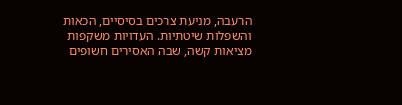הרעבה, מניעת צרכים בסיסיים, הכאות והשפלות שיטתיות. העדויות משקפות מציאות קשה, שבה האסירים חשופים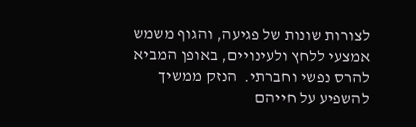לצורות שונות של פגיעה, והגוף משמש אמצעי ללחץ ולעינויים, באופן המביא להרס נפשי וחברתי.  הנזק ממשיך להשפיע על חייהם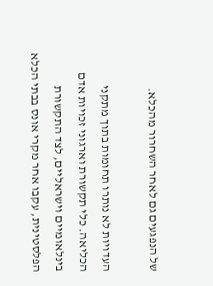של הנפגעים גם לאחר השחרור מהכלא.

העדויות לא נותרו תחומות בתוך מתקני הכליאה. כלי תקשורת וארגוני זכויות אדם בינלאומיים וישראליים, לצד התקשורת הפלסטינית, עקבו אחר מקרי אונס בבתי הכלא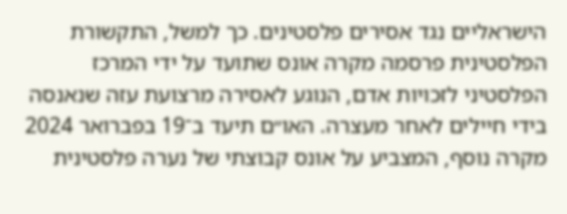הישראליים נגד אסירים פלסטינים. כך למשל, התקשורת הפלסטינית פרסמה מקרה אונס שתועד על ידי המרכז הפלסטיני לזכויות אדם, הנוגע לאסירה מרצועת עזה שנאנסה בידי חיילים לאחר מעצרה. האו״ם תיעד ב־19 בפברואר 2024 מקרה נוסף, המצביע על אונס קבוצתי של נערה פלסטינית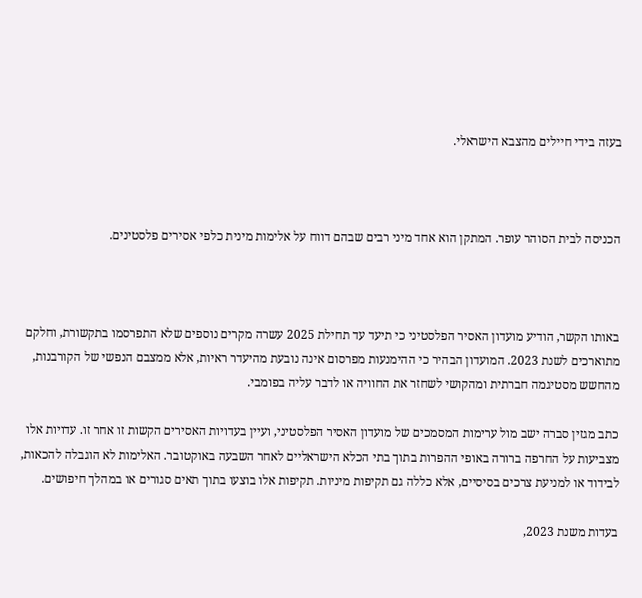בעזה בידי חיילים מהצבא הישראלי.



הכניסה לבית הסוהר עופר. המתקן הוא אחד מיני רבים שבהם דווח על אלימות מינית כלפי אסירים פלסטינים.



באותו הקשר, הודיע מועדון האסיר הפלסטיני כי תיעד עד תחילת 2025 עשרה מקרים נוספים שלא התפרסמו בתקשורת, וחלקם מתוארכים לשנת 2023. המועדון הבהיר כי ההימנעות מפרסום אינה נובעת מהיעדר ראיות, אלא ממצבם הנפשי של הקורבנות, מהחשש מסטיגמה חברתית ומהקושי לשחזר את החוויה או לדבר עליה בפומבי.

כתב מגזין סברה ישב מול ערימות המסמכים של מועדון האסיר הפלסטיני, ועיין בעדויות האסירים הקשות זו אחר זו. עדויות אלו מצביעות על החרפה ברורה באופי ההפרות בתוך בתי הכלא הישראליים לאחר השבעה באוקטובר. האלימות לא הוגבלה להכאות, לבידוד או למניעת צרכים בסיסיים, אלא כללה גם תקיפות מיניות. תקיפות אלו בוצעו בתוך תאים סגורים או במהלך חיפושים.

בעדות משנת 2023,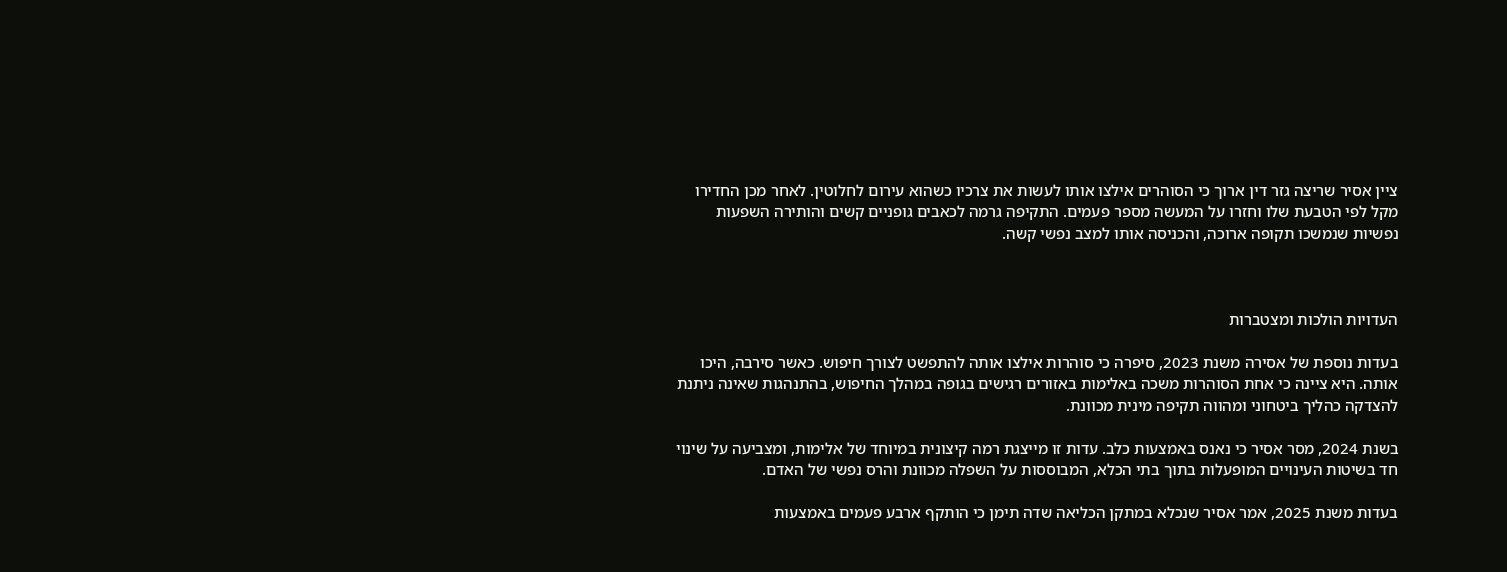ציין אסיר שריצה גזר דין ארוך כי הסוהרים אילצו אותו לעשות את צרכיו כשהוא עירום לחלוטין. לאחר מכן החדירו מקל לפי הטבעת שלו וחזרו על המעשה מספר פעמים. התקיפה גרמה לכאבים גופניים קשים והותירה השפעות נפשיות שנמשכו תקופה ארוכה, והכניסה אותו למצב נפשי קשה.



העדויות הולכות ומצטברות

בעדות נוספת של אסירה משנת 2023, סיפרה כי סוהרות אילצו אותה להתפשט לצורך חיפוש. כאשר סירבה, היכו אותה. היא ציינה כי אחת הסוהרות משכה באלימות באזורים רגישים בגופה במהלך החיפוש, בהתנהגות שאינה ניתנת להצדקה כהליך ביטחוני ומהווה תקיפה מינית מכוונת.

בשנת 2024, מסר אסיר כי נאנס באמצעות כלב. עדות זו מייצגת רמה קיצונית במיוחד של אלימות, ומצביעה על שינוי חד בשיטות העינויים המופעלות בתוך בתי הכלא, המבוססות על השפלה מכוונת והרס נפשי של האדם.

בעדות משנת 2025, אמר אסיר שנכלא במתקן הכליאה שדה תימן כי הותקף ארבע פעמים באמצעות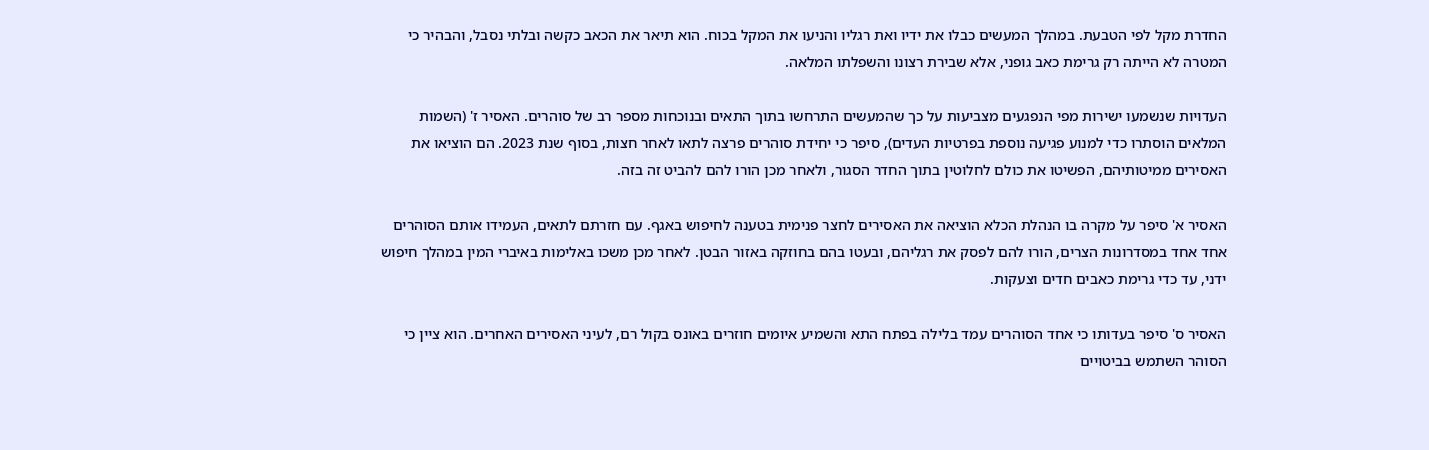החדרת מקל לפי הטבעת. במהלך המעשים כבלו את ידיו ואת רגליו והניעו את המקל בכוח. הוא תיאר את הכאב כקשה ובלתי נסבל, והבהיר כי המטרה לא הייתה רק גרימת כאב גופני, אלא שבירת רצונו והשפלתו המלאה.

העדויות שנשמעו ישירות מפי הנפגעים מצביעות על כך שהמעשים התרחשו בתוך התאים ובנוכחות מספר רב של סוהרים. האסיר ז' (השמות המלאים הוסתרו כדי למנוע פגיעה נוספת בפרטיות העדים), סיפר כי יחידת סוהרים פרצה לתאו לאחר חצות, בסוף שנת 2023. הם הוציאו את האסירים ממיטותיהם, הפשיטו את כולם לחלוטין בתוך החדר הסגור, ולאחר מכן הורו להם להביט זה בזה.

האסיר א' סיפר על מקרה בו הנהלת הכלא הוציאה את האסירים לחצר פנימית בטענה לחיפוש באגף. עם חזרתם לתאים, העמידו אותם הסוהרים אחד אחד במסדרונות הצרים, הורו להם לפסק את רגליהם, ובעטו בהם בחוזקה באזור הבטן. לאחר מכן משכו באלימות באיברי המין במהלך חיפוש ידני, עד כדי גרימת כאבים חדים וצעקות.

האסיר ס' סיפר בעדותו כי אחד הסוהרים עמד בלילה בפתח התא והשמיע איומים חוזרים באונס בקול רם, לעיני האסירים האחרים. הוא ציין כי הסוהר השתמש בביטויים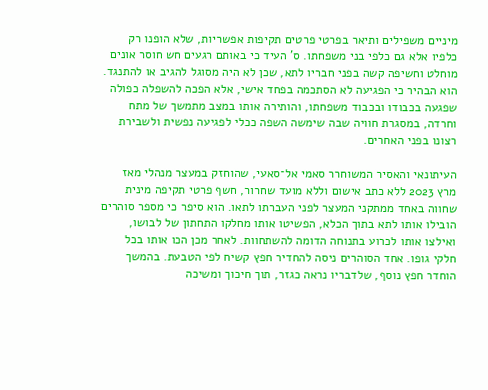מיניים משפילים ותיאר בפרטי פרטים תקיפות אפשריות, שלא הופנו רק כלפיו אלא גם כלפי בני משפחתו. ס' העיד כי באותם רגעים חש חוסר אונים מוחלט וחשיפה קשה בפני חבריו לתא, שכן לא היה מסוגל להגיב או להתנגד. הוא הבהיר כי הפגיעה לא הסתכמה בפחד אישי, אלא הפכה להשפלה כפולה שפגעה בכבודו ובכבוד משפחתו, והותירה אותו במצב מתמשך של מתח וחרדה, במסגרת חוויה שבה שימשה השפה ככלי לפגיעה נפשית ולשבירת רצונו בפני האחרים.

העיתונאי והאסיר המשוחרר סאמי אל־סאעי, שהוחזק במעצר מנהלי מאז מרץ 2023 ללא כתב אישום וללא מועד שחרור, חשף פרטי תקיפה מינית שחווה באחד ממתקני המעצר לפני העברתו לתאו. הוא סיפר כי מספר סוהרים הובילו אותו לתא בתוך הכלא, הפשיטו אותו מחלקו התחתון של לבושו, ואילצו אותו לכרוע בתנוחה הדומה להשתחוות. לאחר מכן הכו אותו בכל חלקי גופו. אחד הסוהרים ניסה להחדיר חפץ קשיח לפי הטבעת. בהמשך הוחדר חפץ נוסף, שלדבריו נראה כגזר, תוך חיכוך ומשיכה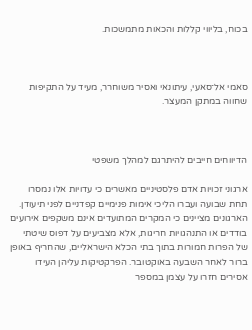בכוח, בליווי קללות והכאות מתמשכות.



סאמי אל־סאעי, עיתונאי ואסיר משוחרר, מעיד על התקיפות שחווה במתקן המעצר.



הדיווחים חייבים להיתרגם למהלך משפטי

ארגוני זכויות אדם פלסטיניים מאשרים כי עדויות אלו נמסרו תחת שבועה ועברו הליכי אימות פנימיים קפדניים לפני תיעודן. הארגונים מציינים כי המקרים המתועדים אינם משקפים אירועים בודדים או התנהגויות חריגות, אלא מצביעים על דפוס שיטתי של הפרות חמורות בתוך בתי הכלא הישראליים, שהחריף באופן ברור לאחר השבעה באוקטובר. הפרקטיקות עליהן העידו אסירים חזרו על עצמן במספר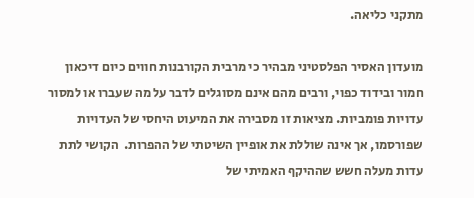מתקני כליאה.

מועדון האסיר הפלסטיני מבהיר כי מרבית הקורבנות חווים כיום דיכאון חמור ובידוד כפוי, ורבים מהם אינם מסוגלים לדבר על מה שעברו או למסור עדויות פומביות. מציאות זו מסבירה את המיעוט היחסי של העדויות שפורסמו, אך אינה שוללת את אופיין השיטתי של ההפרות.  הקושי לתת עדות מעלה חשש שההיקף האמיתי של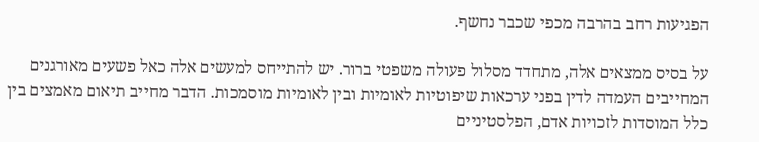הפגיעות רחב בהרבה מכפי שכבר נחשף.

על בסיס ממצאים אלה, מתחדד מסלול פעולה משפטי ברור. יש להתייחס למעשים אלה כאל פשעים מאורגנים המחייבים העמדה לדין בפני ערכאות שיפוטיות לאומיות ובין לאומיות מוסמכות. הדבר מחייב תיאום מאמצים בין כלל המוסדות לזכויות אדם, הפלסטיניים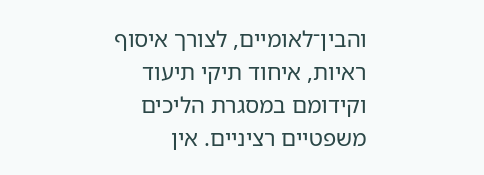והבין־לאומיים, לצורך איסוף ראיות, איחוד תיקי תיעוד וקידומם במסגרת הליכים משפטיים רציניים. אין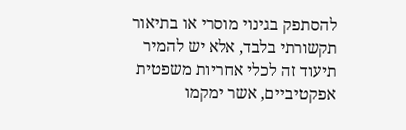להסתפק בגינוי מוסרי או בתיאור תקשורתי בלבד, אלא יש להמיר תיעוד זה לכלי אחריות משפטית אפקטיביים, אשר ימקמו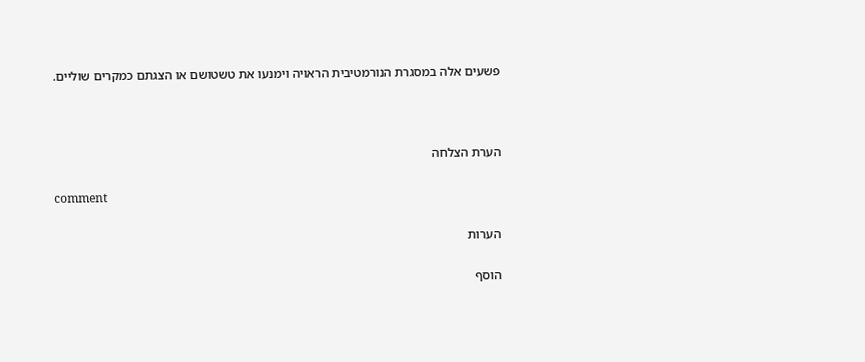פשעים אלה במסגרת הנורמטיבית הראויה וימנעו את טשטושם או הצגתם כמקרים שוליים.



הערת הצלחה

comment

הערות

הוסף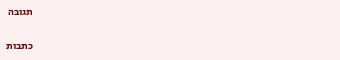תגובה

כתבות